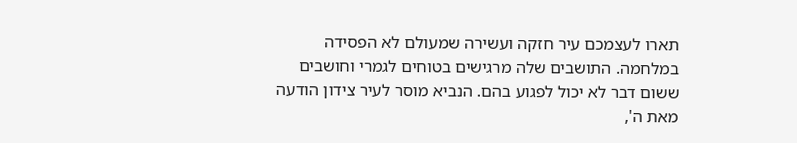תארו לעצמכם עיר חזקה ועשירה שמעולם לא הפסידה במלחמה. התושבים שלה מרגישים בטוחים לגמרי וחושבים ששום דבר לא יכול לפגוע בהם. הנביא מוסר לעיר צידון הודעה מאת ה',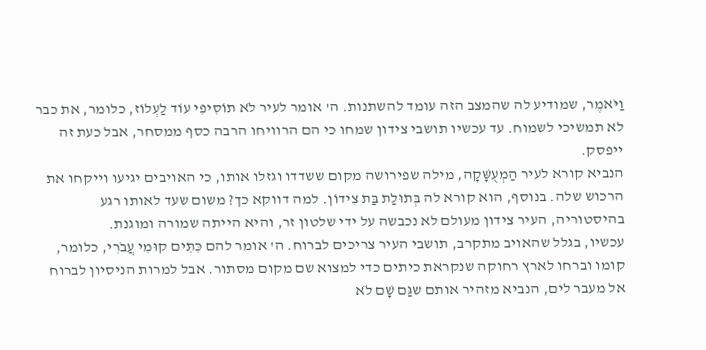וַיֹּאמֶר, שמודיע לה שהמצב הזה עומד להשתנות. ה' אומר לעיר לֹא תוֹסִיפִי עוֹד לַעְלוֹז, כלומר, את כבר לא תמשיכי לשמוח. עד עכשיו תושבי צידון שמחו כי הם הרוויחו הרבה כסף ממסחר, אבל כעת זה ייפסק.
הנביא קורא לעיר הַמְעֻשָּׁקָה, מילה שפירושה מקום ששדדו וגזלו אותו, כי האויבים יגיעו וייקחו את הרכוש שלה. בנוסף, הוא קורא לה בְּתוּלַת בַּת צִידוֹן. למה דווקא כך? משום שעד לאותו רגע בהיסטוריה, העיר צידון מעולם לא נכבשה על ידי שלטון זר, והיא הייתה שמורה ומוגנת.
עכשיו, בגלל שהאויב מתקרב, תושבי העיר צריכים לברוח. ה' אומר להם כִּתִּים קוּמִי עֲבֹרִי, כלומר, קומו וברחו לארץ רחוקה שנקראת כיתים כדי למצוא שם מקום מסתור. אבל למרות הניסיון לברוח אל מעבר לים, הנביא מזהיר אותם שגַּם שָׁם לֹא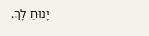יָנוּחַ לָךְ.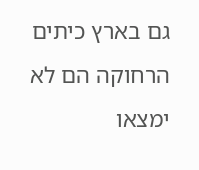גם בארץ כיתים הרחוקה הם לא ימצאו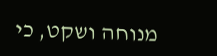מנוחה ושקט, כי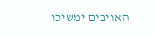האויבים ימשיכו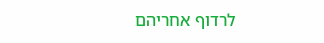לרדוף אחריהם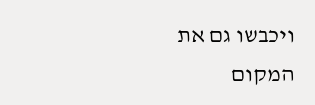ויכבשו גם את המקום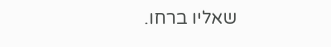שאליו ברחו.